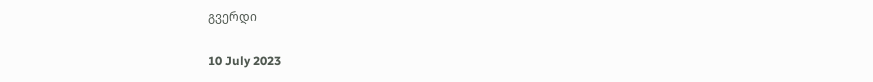გვერდი

10 July 2023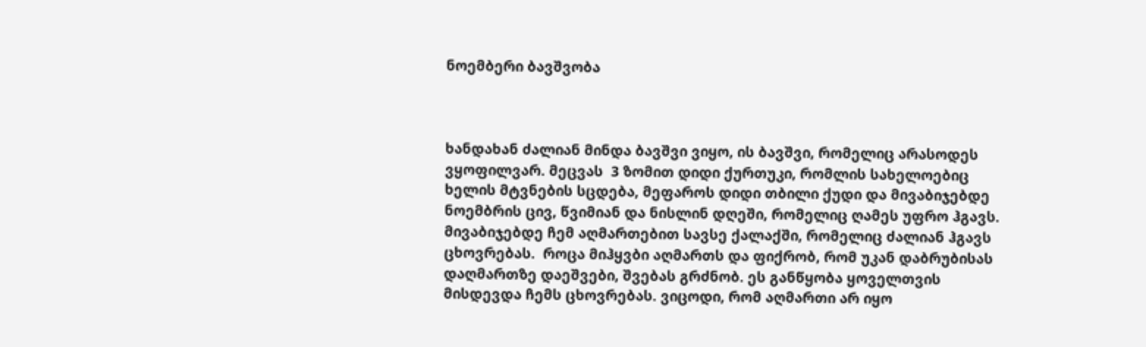ნოემბერი ბავშვობა



ხანდახან ძალიან მინდა ბავშვი ვიყო, ის ბავშვი, რომელიც არასოდეს ვყოფილვარ. მეცვას  3 ზომით დიდი ქურთუკი, რომლის სახელოებიც ხელის მტვნების სცდება, მეფაროს დიდი თბილი ქუდი და მივაბიჯებდე ნოემბრის ცივ, წვიმიან და ნისლინ დღეში, რომელიც ღამეს უფრო ჰგავს. მივაბიჯებდე ჩემ აღმართებით სავსე ქალაქში, რომელიც ძალიან ჰგავს ცხოვრებას.  როცა მიჰყვბი აღმართს და ფიქრობ, რომ უკან დაბრუბისას დაღმართზე დაეშვები, შვებას გრძნობ. ეს განწყობა ყოველთვის მისდევდა ჩემს ცხოვრებას. ვიცოდი, რომ აღმართი არ იყო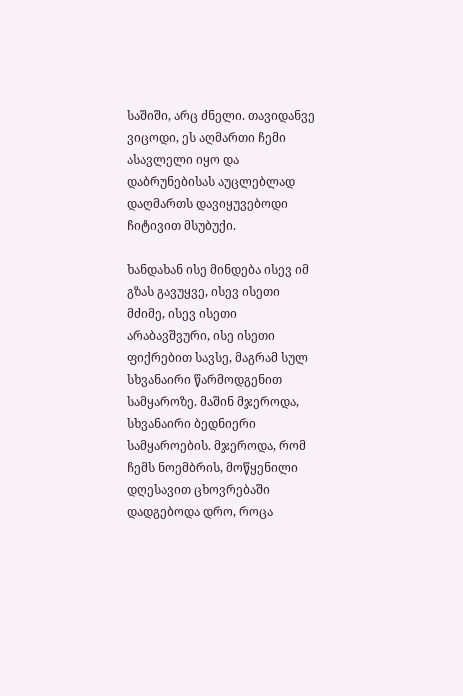საშიში, არც ძნელი. თავიდანვე ვიცოდი, ეს აღმართი ჩემი ასავლელი იყო და დაბრუნებისას აუცლებლად დაღმართს დავიყუვებოდი ჩიტივით მსუბუქი.

ხანდახან ისე მინდება ისევ იმ გზას გავუყვე, ისევ ისეთი მძიმე, ისევ ისეთი არაბავშვური, ისე ისეთი ფიქრებით სავსე, მაგრამ სულ სხვანაირი წარმოდგენით სამყაროზე. მაშინ მჯეროდა, სხვანაირი ბედნიერი სამყაროების. მჯეროდა, რომ ჩემს ნოემბრის, მოწყენილი დღესავით ცხოვრებაში დადგებოდა დრო, როცა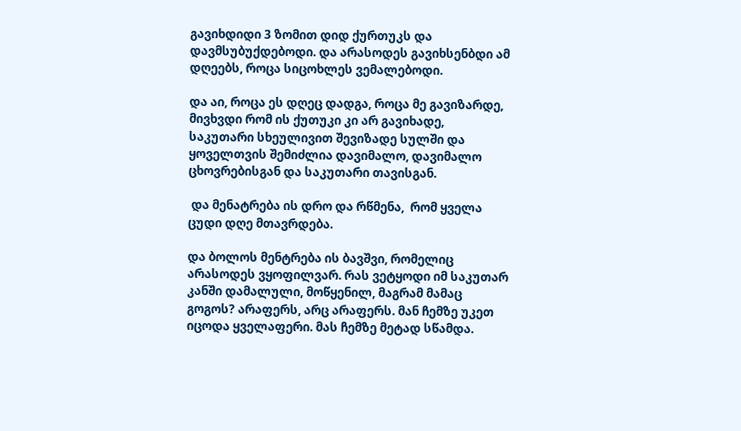გავიხდიდი 3 ზომით დიდ ქურთუკს და დავმსუბუქდებოდი. და არასოდეს გავიხსენბდი ამ დღეებს, როცა სიცოხლეს ვემალებოდი.

და აი, როცა ეს დღეც დადგა, როცა მე გავიზარდე, მივხვდი რომ ის ქუთუკი კი არ გავიხადე, საკუთარი სხეულივით შევიზადე სულში და ყოველთვის შემიძლია დავიმალო, დავიმალო ცხოვრებისგან და საკუთარი თავისგან.

 და მენატრება ის დრო და რწმენა,  რომ ყველა ცუდი დღე მთავრდება.

და ბოლოს მენტრება ის ბავშვი, რომელიც არასოდეს ვყოფილვარ. რას ვეტყოდი იმ საკუთარ კანში დამალული, მოწყენილ, მაგრამ მამაც გოგოს? არაფერს, არც არაფერს. მან ჩემზე უკეთ იცოდა ყველაფერი. მას ჩემზე მეტად სწამდა.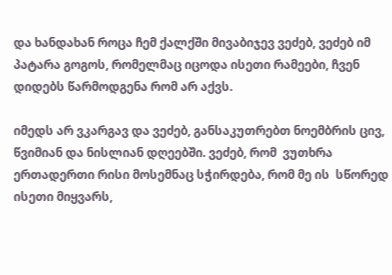და ხანდახან როცა ჩემ ქალქში მივაბიჯევ ვეძებ, ვეძებ იმ პატარა გოგოს, რომელმაც იცოდა ისეთი რამეები, ჩვენ დიდებს წარმოდგენა რომ არ აქვს.

იმედს არ ვკარგავ და ვეძებ, განსაკუთრებთ ნოემბრის ცივ, წვიმიან და ნისლიან დღეებში. ვეძებ, რომ  ვუთხრა ერთადერთი რისი მოსემნაც სჭირდება, რომ მე ის  სწორედ ისეთი მიყვარს,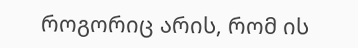როგორიც არის, რომ ის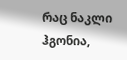რაც ნაკლი ჰგონია,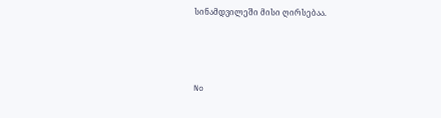სინამდვილეში მისი ღირსებაა.



No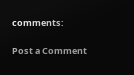comments:

Post a Comment